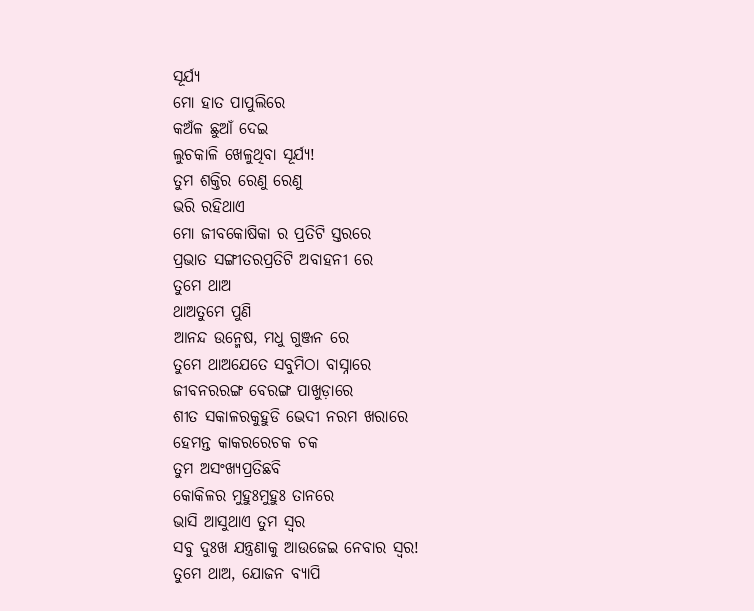ସୂର୍ଯ୍ୟ
ମୋ ହାତ ପାପୁଲିରେ
କଅଁଳ ଛୁଆଁ ଦେଇ
ଲୁଚକାଳି ଖେଳୁଥିବା ସୂର୍ଯ୍ୟ!
ତୁମ ଶକ୍ତିର ରେଣୁ ରେଣୁ
ଭରି ରହିଥାଏ
ମୋ ଜୀବକୋଷିକା ର ପ୍ରତିଟି ସ୍ତରରେ
ପ୍ରଭାତ ସଙ୍ଗୀତରପ୍ରତିଟି ଅବାହନୀ ରେ
ତୁମେ ଥାଅ
ଥାଅତୁମେ ପୁଣି
ଆନନ୍ଦ ଉନ୍ମେଷ, ମଧୁ ଗୁଞ୍ଜନ ରେ
ତୁମେ ଥାଅଯେତେ ସବୁମିଠା ବାସ୍ନାରେ
ଜୀବନରରଙ୍ଗ ବେରଙ୍ଗ ପାଖୁଡ଼ାରେ
ଶୀତ ସକାଳରକୁହୁଡି ଭେଦୀ ନରମ ଖରାରେ
ହେମନ୍ତ କାକରରେଚକ ଚକ
ତୁମ ଅସଂଖ୍ୟପ୍ରତିଛବି
କୋକିଳର ମୁହୁଃମୁହୁଃ ତାନରେ
ଭାସି ଆସୁଥାଏ ତୁମ ସ୍ୱର
ସବୁ ଦୁଃଖ ଯନ୍ତ୍ରଣାକୁ ଆଉଜେଇ ନେବାର ସ୍ୱର!
ତୁମେ ଥାଅ, ଯୋଜନ ବ୍ୟାପି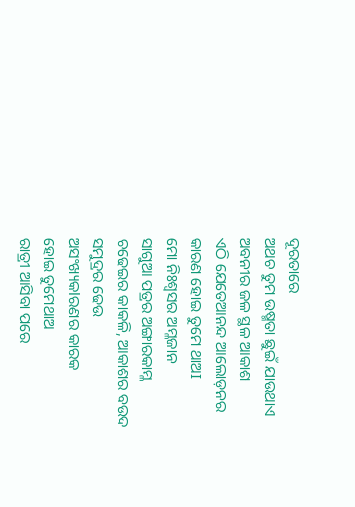ଦୂରତାରେ
ଅଥଚ ତୁମ ଉଷ୍ମତା ଛୁଇଁ ଯାଉଥାଏ
ଅବନୀର ଜଳ ସ୍ଥଳ ଆକାଶ
ଏଠି ଯେତେଆନନ୍ଦ ଆଲୋଡ଼ନର
କାରଣ ହୋଇ ତୁମେ ଥାଅI
ମୋ ନିଃଶ୍ବସର ଅମ୍ଳଜାନ
ସାଗୁଆ ପତ୍ରର ଅଙ୍ଗାରକାମ୍ଳ
ଚଢେଇର କାକଳି, ଆକାଶର ବଉଦ
ସମୁଦ୍ରର ଢେଉ
ଅସଂଖ୍ୟକlରଣର କାରକ
ହୋଇ ତୁମେଥାଅ
ରାତ୍ରୀ ଆସିବା ପରେ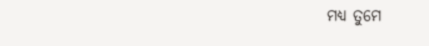ମଧ୍ୟ ତୁମେ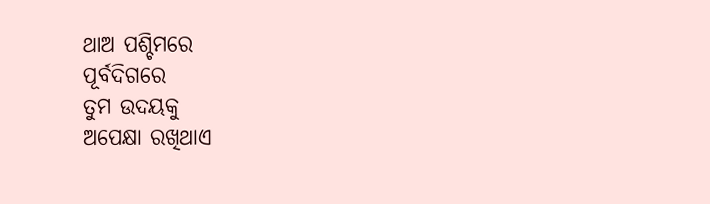ଥାଅ ପଶ୍ଚିମରେ
ପୂର୍ବଦିଗରେ
ତୁମ ଉଦୟକୁ
ଅପେକ୍ଷା ରଖିଥାଏ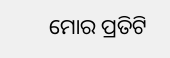ମୋର ପ୍ରତିଟି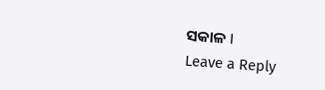ସକାଳ I
Leave a Reply